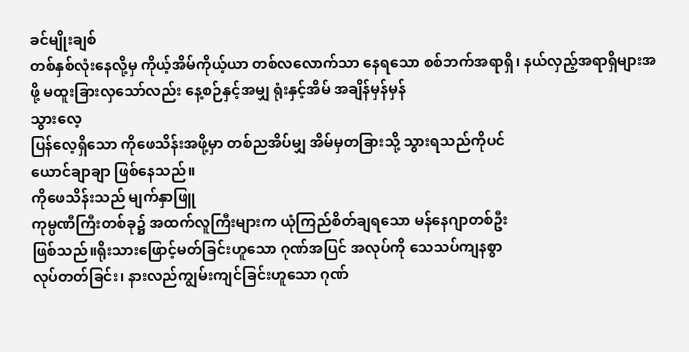ခင်မျိုးချစ်
တစ်နှစ်လုံးနေလို့မှ ကိုယ့်အိမ်ကိုယ့်ယာ တစ်လလောက်သာ နေရသော စစ်ဘက်အရာရှိ၊ နယ်လှည့်အရာရှိများအဖို့ မထူးခြားလှသော်လည်း နေ့စဉ်နှင့်အမျှ ရုံးနှင့်အိမ် အချိန်မှန်မှန်
သွားလေ့
ပြန်လေ့ရှိသော ကိုဖေသိန်းအဖို့မှာ တစ်ညအိပ်မျှ အိမ်မှတခြားသို့ သွားရသည်ကိုပင်
ယောင်ချာချာ ဖြစ်နေသည်။
ကိုဖေသိန်းသည် မျက်နှာဖြူ
ကုမ္ပဏီကြီးတစ်ခု၌ အထက်လူကြီးများက ယုံကြည်စိတ်ချရသော မန်နေဂျာတစ်ဦး
ဖြစ်သည်။ရိုးသားဖြောင့်မတ်ခြင်းဟူသော ဂုဏ်အပြင် အလုပ်ကို သေသပ်ကျနစွာ
လုပ်တတ်ခြင်း၊ နားလည်ကျွမ်းကျင်ခြင်းဟူသော ဂုဏ်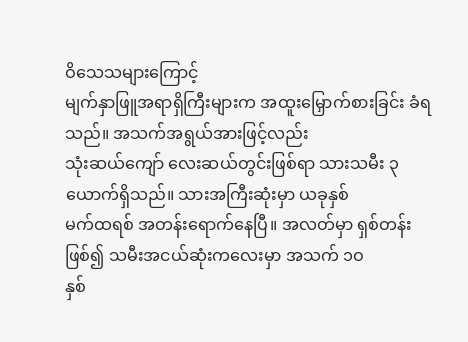ဝိသေသများကြောင့်
မျက်နှာဖြူအရာရှိကြီးများက အထူးမြှောက်စားခြင်း ခံရသည်။ အသက်အရွယ်အားဖြင့်လည်း
သုံးဆယ်ကျော် လေးဆယ်တွင်းဖြစ်ရာ သားသမီး ၃ ယောက်ရှိသည်။ သားအကြီးဆုံးမှာ ယခုနှစ်
မက်ထရစ် အတန်းရောက်နေပြီ။ အလတ်မှာ ရှစ်တန်းဖြစ်၍ သမီးအငယ်ဆုံးကလေးမှာ အသက် ၁ဝ
နှစ်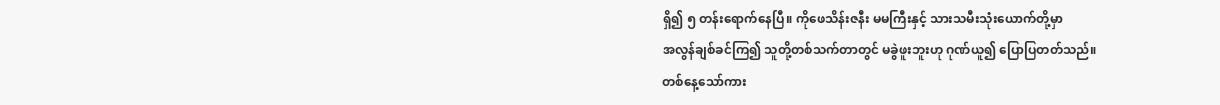ရှိ၍ ၅ တန်းရောက်နေပြီ။ ကိုဖေသိန်းဇနီး မမကြီးနှင့် သားသမီးသုံးယောက်တို့မှာ
အလွန်ချစ်ခင်ကြ၍ သူတို့တစ်သက်တာတွင် မခွဲဖူးဘူးဟု ဂုဏ်ယူ၍ ပြောပြတတ်သည်။
တစ်နေ့သော်ကား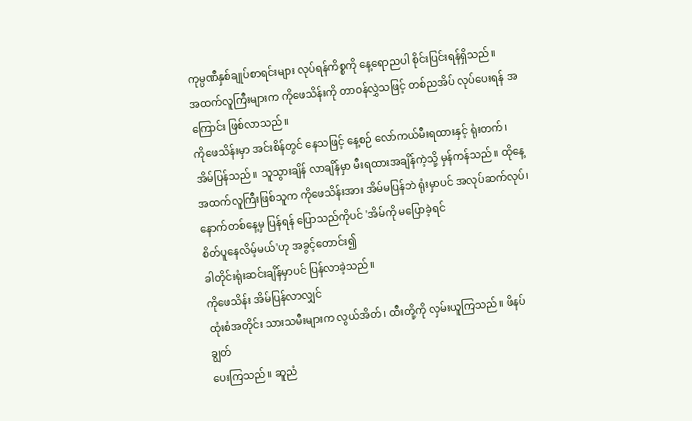ကုမ္ပဏီနှစ်ချုပ်စာရင်းများ လုပ်ရန်ကိစ္စကို နေ့ရောညပါ စိုင်းပြင်းရန်ရှိသည်။
အထက်လူကြီးများက ကိုဖေသိန်းကို တာဝန်လွှဲသဖြင့် တစ်ညအိပ် လုပ်ပေးရန် အကြောင်း ဖြစ်လာသည်။
ကိုဖေသိန်းမှာ အင်းစိန်တွင် နေသဖြင့် နေ့စဉ် လော်ကယ်မီးရထားနှင့် ရုံးတက်၊
အိမ်ပြန်သည်။ သူသွားချိန် လာချိန်မှာ မီးရထားအချိန်ကဲ့သို့ မှန်ကန်သည်။ ထိုနေ့
အထက်လူကြီးဖြစ်သူက ကိုဖေသိန်းအား အိမ်မပြန်ဘဲ ရုံးမှာပင် အလုပ်ဆက်လုပ်၊
နောက်တစ်နေ့မှ ပြန်ရန် ပြောသည်ကိုပင် 'အိမ်ကို မပြောခဲ့ရင်
စိတ်ပူနေလိမ့်မယ်'ဟု အခွင့်တောင်း၍
ခါတိုင်းရုံးဆင်းချိန်မှာပင် ပြန်လာခဲ့သည်။
ကိုဖေသိန်း အိမ်ပြန်လာလျှင်
ထုံးစံအတိုင်း သားသမီးများက လွယ်အိတ်၊ ထီးတို့ကို လှမ်းယူကြသည်။ ဖိနပ်ချွတ်
ပေးကြသည်။ ဆူညံ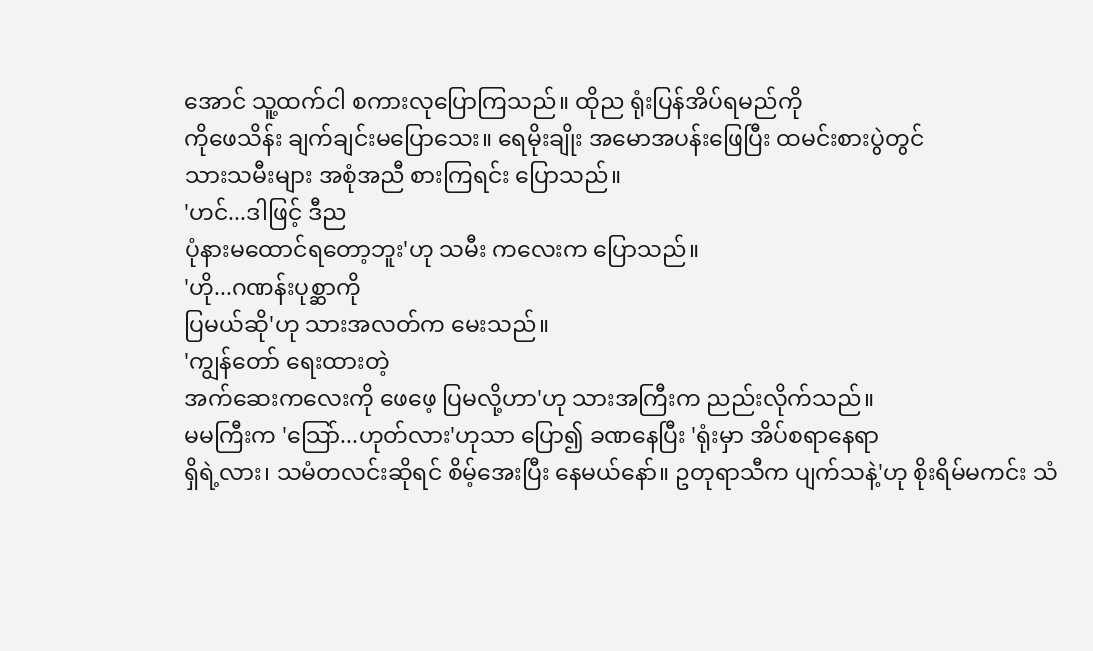အောင် သူ့ထက်ငါ စကားလုပြောကြသည်။ ထိုည ရုံးပြန်အိပ်ရမည်ကို
ကိုဖေသိန်း ချက်ချင်းမပြောသေး။ ရေမိုးချိုး အမောအပန်းဖြေပြီး ထမင်းစားပွဲတွင်
သားသမီးများ အစုံအညီ စားကြရင်း ပြောသည်။
'ဟင်...ဒါဖြင့် ဒီည
ပုံနားမထောင်ရတော့ဘူး'ဟု သမီး ကလေးက ပြောသည်။
'ဟို...ဂဏန်းပုစ္ဆာကို
ပြမယ်ဆို'ဟု သားအလတ်က မေးသည်။
'ကျွန်တော် ရေးထားတဲ့
အက်ဆေးကလေးကို ဖေဖေ့ ပြမလို့ဟာ'ဟု သားအကြီးက ညည်းလိုက်သည်။
မမကြီးက 'သြော်...ဟုတ်လား'ဟုသာ ပြော၍ ခဏနေပြီး 'ရုံးမှာ အိပ်စရာနေရာ
ရှိရဲ့လား၊ သမံတလင်းဆိုရင် စိမ့်အေးပြီး နေမယ်နော်။ ဥတုရာသီက ပျက်သနဲ့'ဟု စိုးရိမ်မကင်း သံ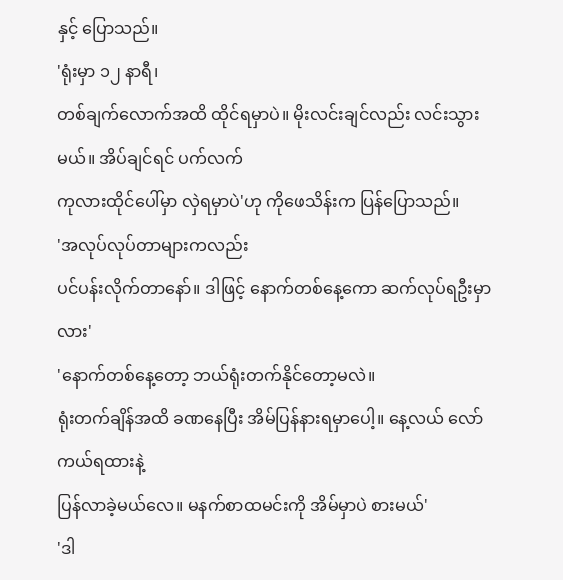နှင့် ပြောသည်။
'ရုံးမှာ ၁၂ နာရီ၊
တစ်ချက်လောက်အထိ ထိုင်ရမှာပဲ။ မိုးလင်းချင်လည်း လင်းသွားမယ်။ အိပ်ချင်ရင် ပက်လက်
ကုလားထိုင်ပေါ်မှာ လှဲရမှာပဲ'ဟု ကိုဖေသိန်းက ပြန်ပြောသည်။
'အလုပ်လုပ်တာများကလည်း
ပင်ပန်းလိုက်တာနော်။ ဒါဖြင့် နောက်တစ်နေ့ကော ဆက်လုပ်ရဦးမှာလား'
'နောက်တစ်နေ့တော့ ဘယ်ရုံးတက်နိုင်တော့မလဲ။
ရုံးတက်ချိန်အထိ ခဏနေပြီး အိမ်ပြန်နားရမှာပေါ့။ နေ့လယ် လော်ကယ်ရထားနဲ့
ပြန်လာခဲ့မယ်လေ။ မနက်စာထမင်းကို အိမ်မှာပဲ စားမယ်'
'ဒါ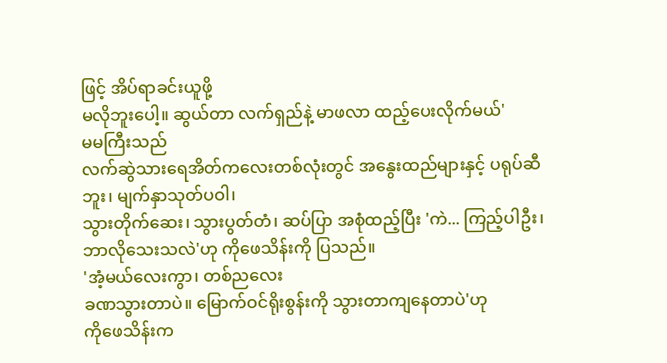ဖြင့် အိပ်ရာခင်းယူဖို့
မလိုဘူးပေါ့။ ဆွယ်တာ လက်ရှည်နဲ့ မာဖလာ ထည့်ပေးလိုက်မယ်'
မမကြီးသည်
လက်ဆွဲသားရေအိတ်ကလေးတစ်လုံးတွင် အနွေးထည်များနှင့် ပရုပ်ဆီဘူး၊ မျက်နှာသုတ်ပဝါ၊
သွားတိုက်ဆေး၊ သွားပွတ်တံ၊ ဆပ်ပြာ အစုံထည့်ပြီး 'ကဲ... ကြည့်ပါဦး၊
ဘာလိုသေးသလဲ'ဟု ကိုဖေသိန်းကို ပြသည်။
'အံ့မယ်လေးကွာ၊ တစ်ညလေး
ခဏသွားတာပဲ။ မြောက်ဝင်ရိုးစွန်းကို သွားတာကျနေတာပဲ'ဟု
ကိုဖေသိန်းက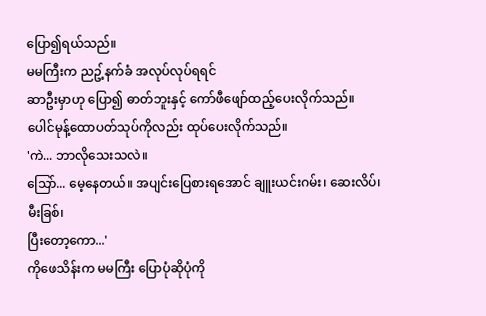ပြော၍ရယ်သည်။
မမကြီးက ညဥ့်နက်ခံ အလုပ်လုပ်ရရင်
ဆာဦးမှာဟု ပြော၍ ဓာတ်ဘူးနှင့် ကော်ဖီဖျော်ထည့်ပေးလိုက်သည်။
ပေါင်မုန့်ထောပတ်သုပ်ကိုလည်း ထုပ်ပေးလိုက်သည်။
'ကဲ... ဘာလိုသေးသလဲ။
သြော်... မေ့နေတယ်။ အပျင်းပြေစားရအောင် ချူးယင်းဂမ်း၊ ဆေးလိပ်၊ မီးခြစ်၊
ပြီးတော့ကော...'
ကိုဖေသိန်းက မမကြီး ပြောပုံဆိုပုံကို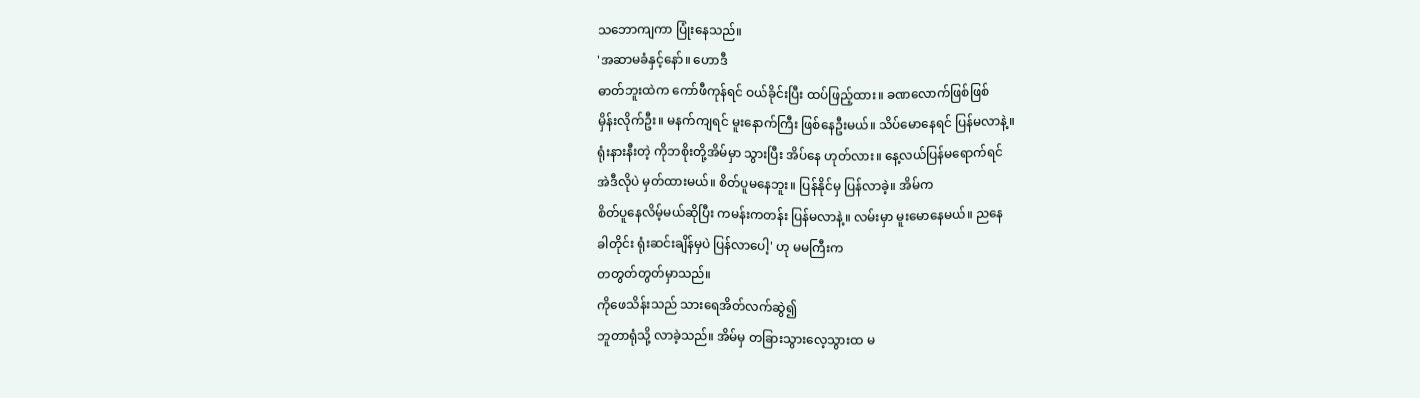သဘောကျကာ ပြုံးနေသည်။
'အဆာမခံနှင့်နော်။ ဟောဒီ
ဓာတ်ဘူးထဲက ကော်ဖီကုန်ရင် ဝယ်ခိုင်းပြီး ထပ်ဖြည့်ထား။ ခဏလောက်ဖြစ်ဖြစ်
မှိန်းလိုက်ဦး။ မနက်ကျရင် မူးနောက်ကြီး ဖြစ်နေဦးမယ်။ သိပ်မောနေရင် ပြန်မလာနဲ့။
ရုံးနားနီးတဲ့ ကိုဘစိုးတို့အိမ်မှာ သွားပြီး အိပ်နေ ဟုတ်လား။ နေ့လယ်ပြန်မရောက်ရင်
အဲဒီလိုပဲ မှတ်ထားမယ်။ စိတ်ပူမနေဘူး။ ပြန်နိုင်မှ ပြန်လာခဲ့။ အိမ်က
စိတ်ပူနေလိမ့်မယ်ဆိုပြီး ကမန်းကတန်း ပြန်မလာနဲ့။ လမ်းမှာ မူးမောနေမယ်။ ညနေ
ခါတိုင်း ရုံးဆင်းချိန်မှပဲ ပြန်လာပေါ့' ဟု မမကြီးက
တတွတ်တွတ်မှာသည်။
ကိုဖေသိန်းသည် သားရေအိတ်လက်ဆွဲ၍
ဘူတာရုံသို့ လာခဲ့သည်။ အိမ်မှ တခြားသွားလေ့သွားထ မ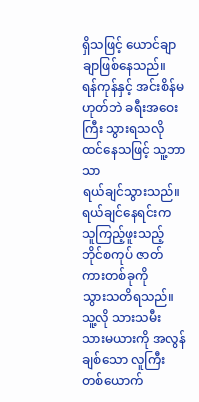ရှိသဖြင့် ယောင်ချာချာဖြစ်နေသည်။
ရန်ကုန်နှင့် အင်းစိန်မဟုတ်ဘဲ ခရီးအဝေးကြီး သွားရသလို ထင်နေသဖြင့် သူ့ဘာသာ
ရယ်ချင်သွားသည်။ ရယ်ချင်နေရင်းက သူကြည့်ဖူးသည့် ဘိုင်စကုပ် ဇာတ်ကားတစ်ခုကို
သွားသတိရသည်။ သူ့လို သားသမီး သားမယားကို အလွန်ချစ်သော လူကြီးတစ်ယောက်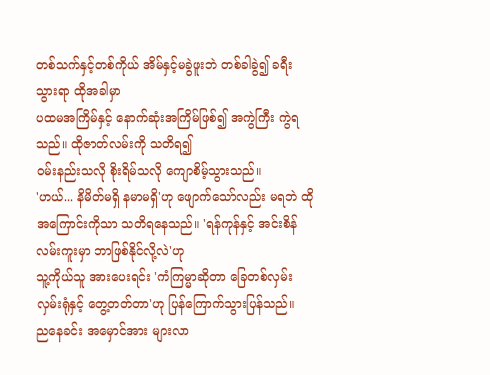တစ်သက်နှင့်တစ်ကိုယ် အိမ်နှင့်မခွဲဖူးဘဲ တစ်ခါခွဲ၍ ခရီးသွားရာ ထိုအခါမှာ
ပထမအကြိမ်နှင့် နောက်ဆုံးအကြိမ်ဖြစ်၍ အကွဲကြီး ကွဲရသည်။ ထိုဇာတ်လမ်းကို သတိရ၍
ဝမ်းနည်းသလို စိုးရိမ်သလို ကျောစိမ့်သွားသည်။
'ဟယ်... နိမိတ်မရှိ နမာမရှိ'ဟု ဖျောက်သော်လည်း မရဘဲ ထိုအကြောင်းကိုသာ သတိရနေသည်။ 'ရန်ကုန်နှင့် အင်းစိန်လမ်းကူးမှာ ဘာဖြစ်နိုင်လို့လဲ'ဟု
သူ့ကိုယ်သူ အားပေးရင်း 'ကံကြမ္မာဆိုတာ ခြေတစ်လှမ်း
လှမ်းရုံနှင့် တွေ့တတ်တာ'ဟု ပြန်ကြောက်သွားပြန်သည်။
ညနေခင်း အမှောင်အား များလာ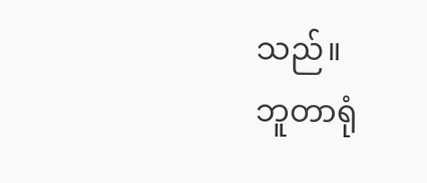သည်။
ဘူတာရုံ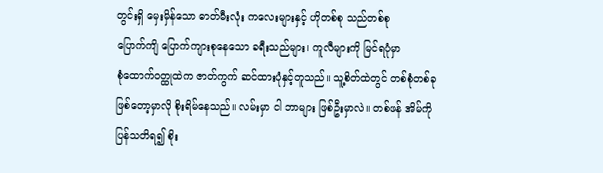တွင်းရှိ မှေးမှိန်သော ဓာတ်မီးလုံး ကလေးများနှင့် ဟိုတစ်စု သည်တစ်စု
ပြောက်ကျိ ပြောက်ကျားစုနေသော ခရီးသည်များ၊ ကူလီများကို မြင်ရပုံမှာ
စုံထောက်ဝတ္ထုထဲက ဇာတ်ကွက် ဆင်ထားပုံနှင့်တူသည်။ သူ့စိတ်ထဲတွင် တစ်စုံတစ်ခု
ဖြစ်တော့မှာလို စိုးရိမ်နေသည်။ လမ်းမှာ ငါ ဘာများ ဖြစ်ဦးမှာလဲ။ တစ်ဖန် အိမ်ကို
ပြန်သတိရ၍ စိုး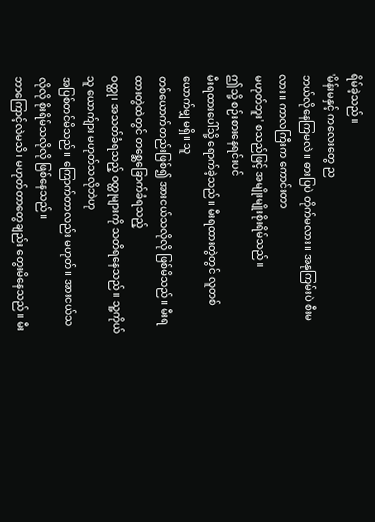ရိမ်ခဲ့သည်။
'မိန်းမနှင့် ကလေးတွေ ည
ဘယ်လိုနေကြမလဲ။ ဓားပြပဲ တိုက်မလား။ အနုကြမ်းပဲ စီးမလား။ ကာလကြီးက ကောင်းတာ
မဟုတ်ဘူး' စသည်ဖြင့် အမျိုးမျိုးစိုးရိမ်သည်။
ဤသို့ စဉ်းစားနေရင်းပင်
မီးရထားပေါ်သို့ ရောက်ခဲ့သည်။ မီးရထားတွဲတွင် လူတစ်ယောက်မျှ မရှိ။ သူ
တစ်ယောက်တည်းဖြစ်၍ အားငယ်သလိုလို ဖြစ်မိသည်။ မီးရထားတွဲထဲတွင် တစ္ဆေခြောက်ခံရသည့်
ဝတ္ထု၊ အသတ်ခံရသည့် ဝတ္ထုများကို သတိရနေသည်။ သူ့ကိုယ်သူ ယောက်ျား မဟုတ်သလိုဘဲဟု
အပြစ်တင်မိသည်။ ကြောက်တာလည်း မဟုတ်။ အားငယ်သလိုလို စိုးရိမ်သလိုလို ဖြစ်နေသည်။
ဘာကြောင့်လဲမသိ၊ မဟုတ်တာတွေချည်း တွေးမိနေသည်။ မီး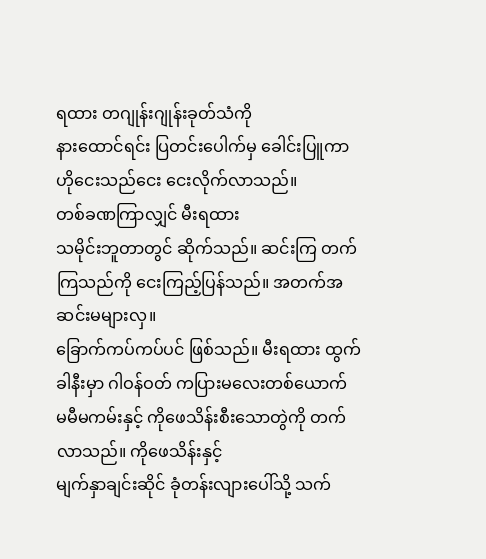ရထား တဂျုန်းဂျုန်းခုတ်သံကို
နားထောင်ရင်း ပြတင်းပေါက်မှ ခေါင်းပြူကာ ဟိုငေးသည်ငေး ငေးလိုက်လာသည်။
တစ်ခဏကြာလျှင် မီးရထား
သမိုင်းဘူတာတွင် ဆိုက်သည်။ ဆင်းကြ တက်ကြသည်ကို ငေးကြည့်ပြန်သည်။ အတက်အဆင်းမများလှ။
ခြောက်ကပ်ကပ်ပင် ဖြစ်သည်။ မီးရထား ထွက်ခါနီးမှာ ဂါဝန်ဝတ် ကပြားမလေးတစ်ယောက်
မမီမကမ်းနှင့် ကိုဖေသိန်းစီးသောတွဲကို တက်လာသည်။ ကိုဖေသိန်းနှင့်
မျက်နှာချင်းဆိုင် ခုံတန်းလျားပေါ်သို့ သက်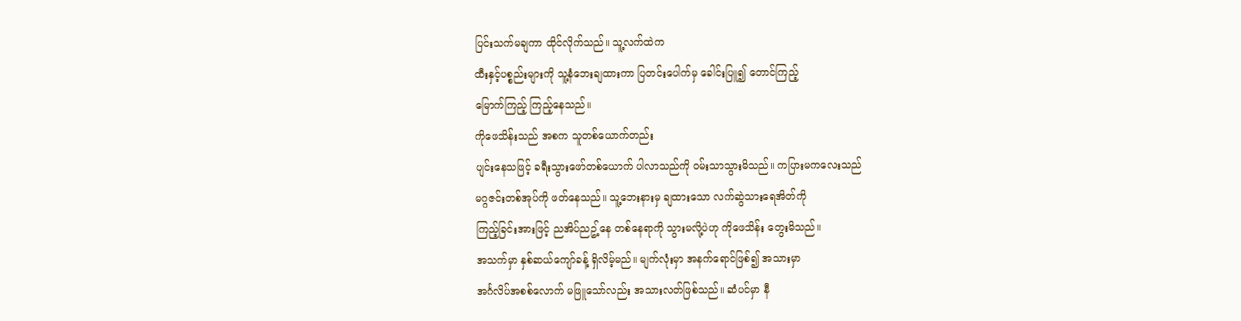ပြင်းသက်မချကာ ထိုင်လိုက်သည်။ သူ့လက်ထဲက
ထီးနှင့်ပစ္စည်းများကို သူ့နံဘေးချထားကာ ပြတင်းပေါက်မှ ခေါင်းပြူ၍ တောင်ကြည့်
မြောက်ကြည့် ကြည့်နေသည်။
ကိုဖေသိန်းသည် အစက သူတစ်ယောက်တည်း
ပျင်းနေသဖြင့် ခရီးသွားဖော်တစ်ယောက် ပါလာသည်ကို ဝမ်းသာသွားမိသည်။ ကပြားမကလေးသည်
မဂ္ဂဇင်းတစ်အုပ်ကို ဖတ်နေသည်။ သူ့ဘေးနားမှ ချထားသော လက်ဆွဲသားရေအိတ်ကို
ကြည့်ခြင်းအားဖြင့် ညအိပ်ညဥ့်နေ တစ်နေရာကို သွားမလို့ပဲဟု ကိုဖေသိန်း တွေးမိသည်။
အသက်မှာ နှစ်ဆယ်ကျော်ခန့် ရှိလိမ့်မည်။ မျက်လုံးမှာ အနက်ရောင်ဖြစ်၍ အသားမှာ
အင်္ဂလိပ်အစစ်လောက် မဖြူသော်လည်း အသားလတ်ဖြစ်သည်။ ဆံပင်မှာ နီ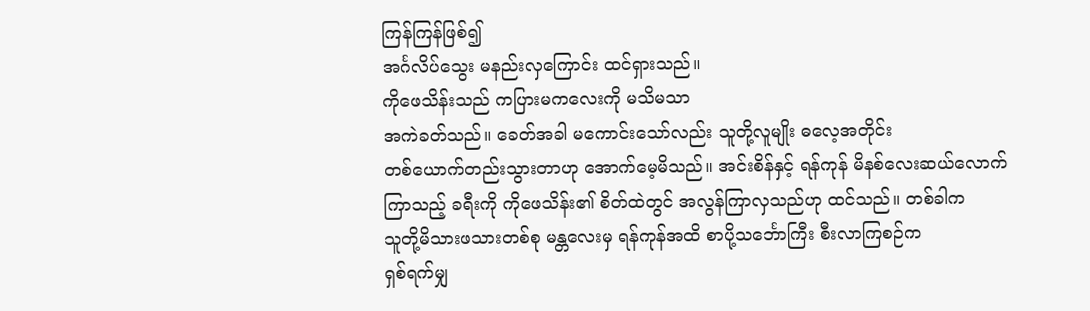ကြန်ကြန်ဖြစ်၍
အင်္ဂလိပ်သွေး မနည်းလှကြောင်း ထင်ရှားသည်။
ကိုဖေသိန်းသည် ကပြားမကလေးကို မသိမသာ
အကဲခတ်သည်။ ခေတ်အခါ မကောင်းသော်လည်း သူတို့လူမျိုး ဓလေ့အတိုင်း
တစ်ယောက်တည်းသွားတာဟု အောက်မေ့မိသည်။ အင်းစိန်နှင့် ရန်ကုန် မိနစ်လေးဆယ်လောက်
ကြာသည့် ခရီးကို ကိုဖေသိန်း၏ စိတ်ထဲတွင် အလွန်ကြာလှသည်ဟု ထင်သည်။ တစ်ခါက
သူတို့မိသားဖသားတစ်စု မန္တလေးမှ ရန်ကုန်အထိ စာပို့သင်္ဘောကြီး စီးလာကြစဉ်က
ရှစ်ရက်မျှ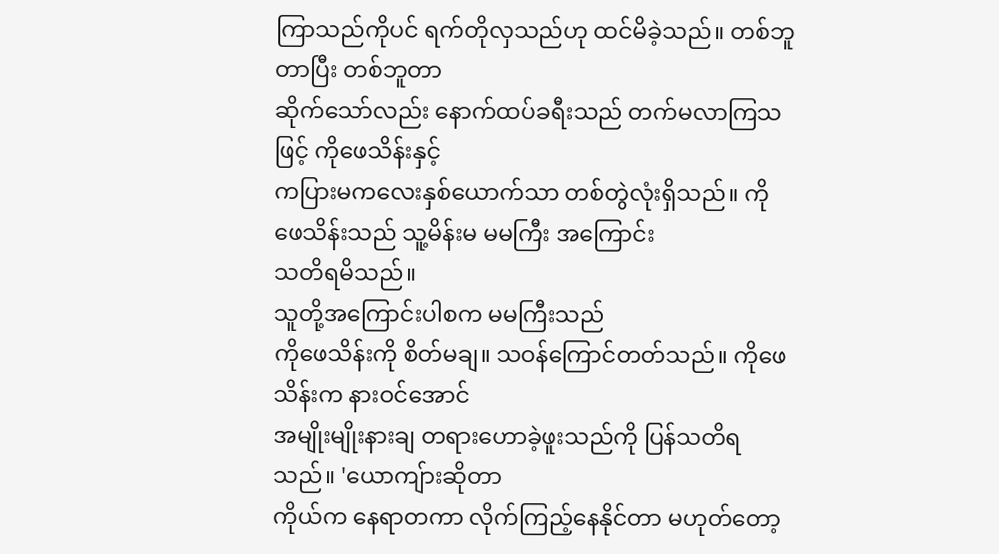ကြာသည်ကိုပင် ရက်တိုလှသည်ဟု ထင်မိခဲ့သည်။ တစ်ဘူတာပြီး တစ်ဘူတာ
ဆိုက်သော်လည်း နောက်ထပ်ခရီးသည် တက်မလာကြသဖြင့် ကိုဖေသိန်းနှင့်
ကပြားမကလေးနှစ်ယောက်သာ တစ်တွဲလုံးရှိသည်။ ကိုဖေသိန်းသည် သူ့မိန်းမ မမကြီး အကြောင်း
သတိရမိသည်။
သူတို့အကြောင်းပါစက မမကြီးသည်
ကိုဖေသိန်းကို စိတ်မချ။ သဝန်ကြောင်တတ်သည်။ ကိုဖေသိန်းက နားဝင်အောင်
အမျိုးမျိုးနားချ တရားဟောခဲ့ဖူးသည်ကို ပြန်သတိရသည်။ 'ယောကျ်ားဆိုတာ
ကိုယ်က နေရာတကာ လိုက်ကြည့်နေနိုင်တာ မဟုတ်တော့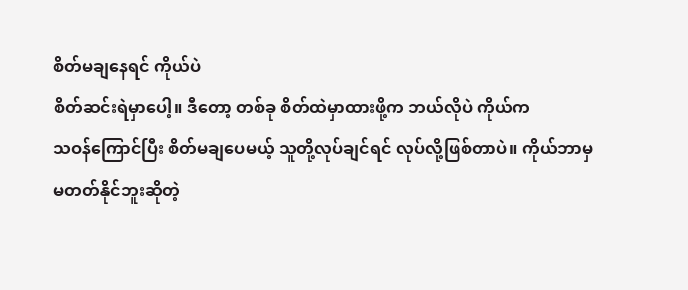စိတ်မချနေရင် ကိုယ်ပဲ
စိတ်ဆင်းရဲမှာပေါ့။ ဒီတော့ တစ်ခု စိတ်ထဲမှာထားဖို့က ဘယ်လိုပဲ ကိုယ်က
သဝန်ကြောင်ပြီး စိတ်မချပေမယ့် သူတို့လုပ်ချင်ရင် လုပ်လို့ဖြစ်တာပဲ။ ကိုယ်ဘာမှ
မတတ်နိုင်ဘူးဆိုတဲ့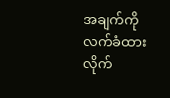အချက်ကို လက်ခံထား လိုက်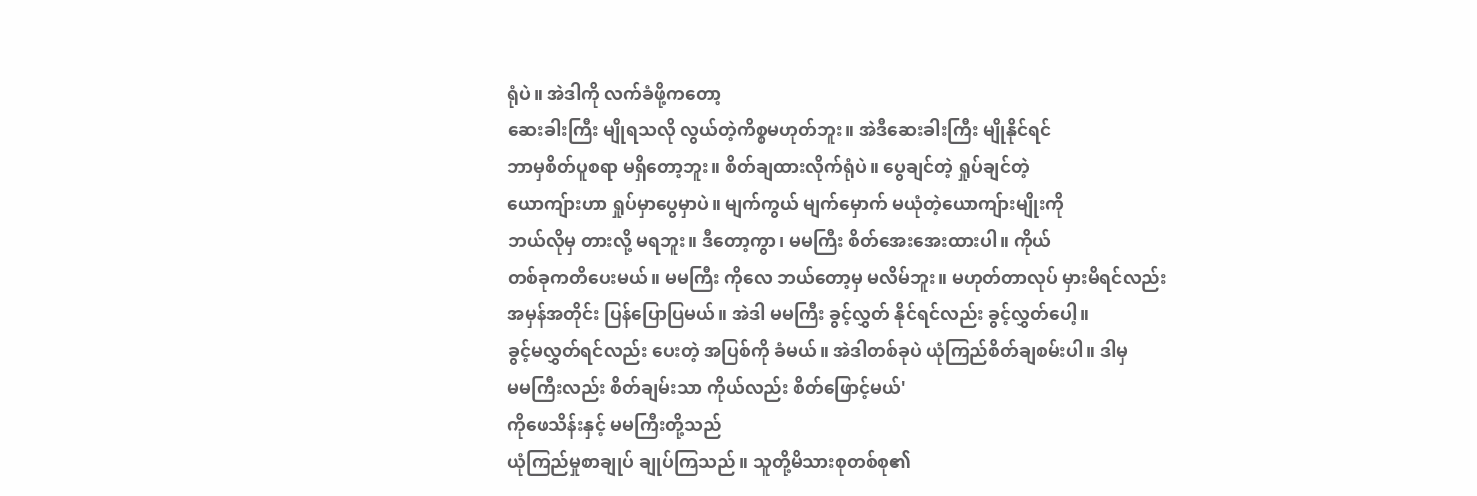ရုံပဲ။ အဲဒါကို လက်ခံဖို့ကတော့
ဆေးခါးကြီး မျိုရသလို လွယ်တဲ့ကိစ္စမဟုတ်ဘူး။ အဲဒီဆေးခါးကြီး မျိုနိုင်ရင်
ဘာမှစိတ်ပူစရာ မရှိတော့ဘူး။ စိတ်ချထားလိုက်ရုံပဲ။ ပွေချင်တဲ့ ရှုပ်ချင်တဲ့
ယောကျ်ားဟာ ရှုပ်မှာပွေမှာပဲ။ မျက်ကွယ် မျက်မှောက် မယုံတဲ့ယောကျ်ားမျိုးကို
ဘယ်လိုမှ တားလို့ မရဘူး။ ဒီတော့ကွာ၊ မမကြီး စိတ်အေးအေးထားပါ။ ကိုယ်
တစ်ခုကတိပေးမယ်။ မမကြီး ကိုလေ ဘယ်တော့မှ မလိမ်ဘူး။ မဟုတ်တာလုပ် မှားမိရင်လည်း
အမှန်အတိုင်း ပြန်ပြောပြမယ်။ အဲဒါ မမကြီး ခွင့်လွှတ် နိုင်ရင်လည်း ခွင့်လွှတ်ပေါ့။
ခွင့်မလွှတ်ရင်လည်း ပေးတဲ့ အပြစ်ကို ခံမယ်။ အဲဒါတစ်ခုပဲ ယုံကြည်စိတ်ချစမ်းပါ။ ဒါမှ
မမကြီးလည်း စိတ်ချမ်းသာ ကိုယ်လည်း စိတ်ဖြောင့်မယ်'
ကိုဖေသိန်းနှင့် မမကြီးတို့သည်
ယုံကြည်မှုစာချုပ် ချုပ်ကြသည်။ သူတို့မိသားစုတစ်စု၏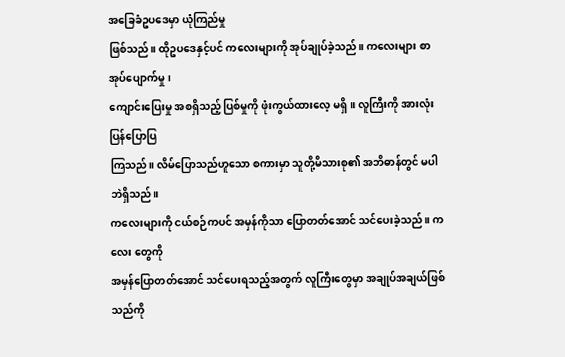အခြေခံဥပဒေမှာ ယုံကြည်မှု
ဖြစ်သည်။ ထိုဥပဒေနှင့်ပင် ကလေးများကို အုပ်ချုပ်ခဲ့သည်။ ကလေးများ စာအုပ်ပျောက်မှု၊
ကျောင်းပြေးမှု အစရှိသည့် ပြစ်မှုကို ဖုံးကွယ်ထားလေ့ မရှိ။ လူကြီးကို အားလုံးပြန်ပြောပြ
ကြသည်။ လိမ်ပြောသည်ဟူသော စကားမှာ သူတို့မိသားစု၏ အဘိဓာန်တွင် မပါဘဲရှိသည်။
ကလေးများကို ငယ်စဉ်ကပင် အမှန်ကိုသာ ပြောတတ်အောင် သင်ပေးခဲ့သည်။ ကလေး တွေကို
အမှန်ပြောတတ်အောင် သင်ပေးရသည့်အတွက် လူကြီးတွေမှာ အချုပ်အချယ်ဖြစ်သည်ကို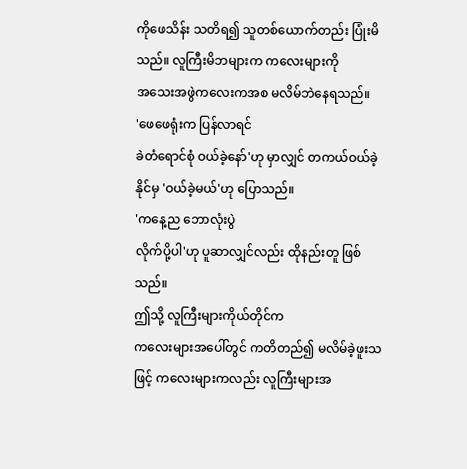ကိုဖေသိန်း သတိရ၍ သူတစ်ယောက်တည်း ပြုံးမိသည်။ လူကြီးမိဘများက ကလေးများကို
အသေးအဖွဲကလေးကအစ မလိမ်ဘဲနေရသည်။
'ဖေဖေရုံးက ပြန်လာရင်
ခဲတံရောင်စုံ ဝယ်ခဲ့နော်'ဟု မှာလျှင် တကယ်ဝယ်ခဲ့နိုင်မှ 'ဝယ်ခဲ့မယ်'ဟု ပြောသည်။
'ကနေ့ည ဘောလုံးပွဲ
လိုက်ပို့ပါ'ဟု ပူဆာလျှင်လည်း ထိုနည်းတူ ဖြစ်သည်။
ဤသို့ လူကြီးများကိုယ်တိုင်က
ကလေးများအပေါ်တွင် ကတိတည်၍ မလိမ်ခဲ့ဖူးသဖြင့် ကလေးများကလည်း လူကြီးများအ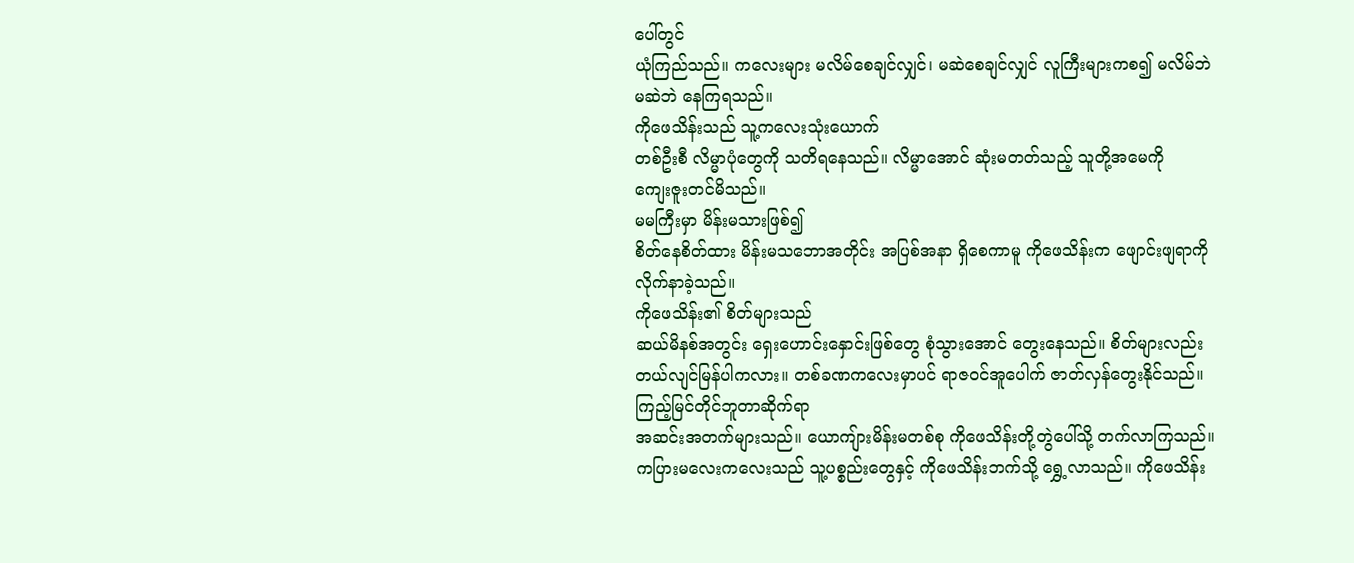ပေါ်တွင်
ယုံကြည်သည်။ ကလေးများ မလိမ်စေချင်လျှင်၊ မဆဲစေချင်လျှင် လူကြီးများကစ၍ မလိမ်ဘဲ
မဆဲဘဲ နေကြရသည်။
ကိုဖေသိန်းသည် သူ့ကလေးသုံးယောက်
တစ်ဦးစီ လိမ္မာပုံတွေကို သတိရနေသည်။ လိမ္မာအောင် ဆုံးမတတ်သည့် သူတို့အမေကို
ကျေးဇူးတင်မိသည်။
မမကြီးမှာ မိန်းမသားဖြစ်၍
စိတ်နေစိတ်ထား မိန်းမသဘောအတိုင်း အပြစ်အနာ ရှိစေကာမူ ကိုဖေသိန်းက ဖျောင်းဖျရာကို
လိုက်နာခဲ့သည်။
ကိုဖေသိန်း၏ စိတ်များသည်
ဆယ်မိနစ်အတွင်း ရှေးဟောင်းနှောင်းဖြစ်တွေ စုံသွားအောင် တွေးနေသည်။ စိတ်များလည်း
တယ်လျင်မြန်ပါကလား။ တစ်ခဏကလေးမှာပင် ရာဇဝင်အူပေါက် ဇာတ်လှန်တွေးနိုင်သည်။
ကြည့်မြင်တိုင်ဘူတာဆိုက်ရာ
အဆင်းအတက်များသည်။ ယောကျ်ားမိန်းမတစ်စု ကိုဖေသိန်းတို့တွဲပေါ်သို့ တက်လာကြသည်။
ကပြားမလေးကလေးသည် သူ့ပစ္စည်းတွေနှင့် ကိုဖေသိန်းဘက်သို့ ရွှေ့လာသည်။ ကိုဖေသိန်း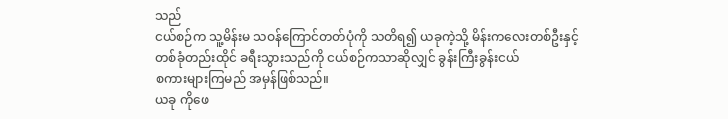သည်
ငယ်စဉ်က သူ့မိန်းမ သဝန်ကြောင်တတ်ပုံကို သတိရ၍ ယခုကဲ့သို့ မိန်းကလေးတစ်ဦးနှင့်
တစ်ခုံတည်းထိုင် ခရီးသွားသည်ကို ငယ်စဉ်ကသာဆိုလျှင် ခွန်းကြီးခွန်းငယ်
စကားများကြမည် အမှန်ဖြစ်သည်။
ယခု ကိုဖေ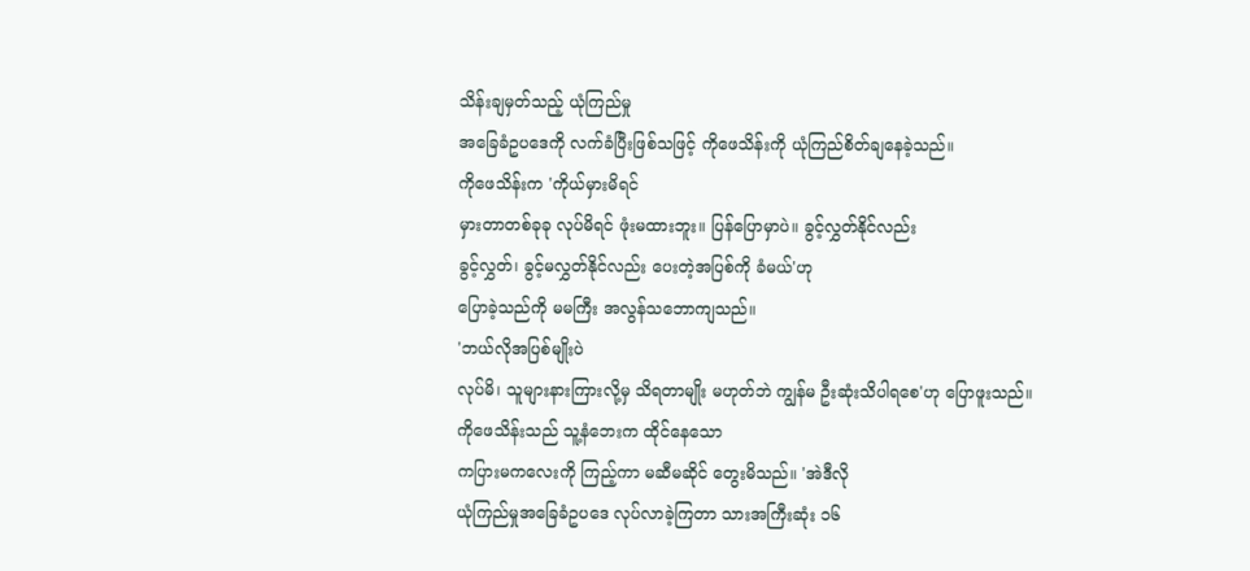သိန်းချမှတ်သည့် ယုံကြည်မှု
အခြေခံဥပဒေကို လက်ခံပြီးဖြစ်သဖြင့် ကိုဖေသိန်းကို ယုံကြည်စိတ်ချနေခဲ့သည်။
ကိုဖေသိန်းက 'ကိုယ်မှားမိရင်
မှားတာတစ်ခုခု လုပ်မိရင် ဖုံးမထားဘူး။ ပြန်ပြောမှာပဲ။ ခွင့်လွှတ်နိုင်လည်း
ခွင့်လွှတ်၊ ခွင့်မလွှတ်နိုင်လည်း ပေးတဲ့အပြစ်ကို ခံမယ်'ဟု
ပြောခဲ့သည်ကို မမကြီး အလွန်သဘောကျသည်။
'ဘယ်လိုအပြစ်မျိုးပဲ
လုပ်မိ၊ သူများနားကြားလို့မှ သိရတာမျိုး မဟုတ်ဘဲ ကျွန်မ ဦးဆုံးသိပါရစေ'ဟု ပြောဖူးသည်။
ကိုဖေသိန်းသည် သူ့နံဘေးက ထိုင်နေသော
ကပြားမကလေးကို ကြည့်ကာ မဆီမဆိုင် တွေးမိသည်။ 'အဲဒီလို
ယုံကြည်မှုအခြေခံဥပဒေ လုပ်လာခဲ့ကြတာ သားအကြီးဆုံး ၁၆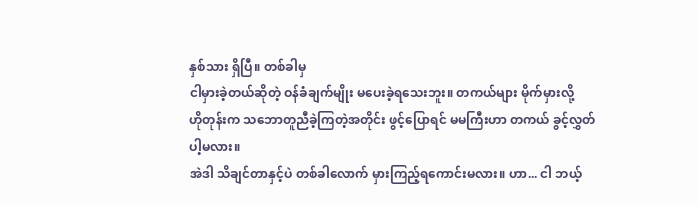နှစ်သား ရှိပြီ။ တစ်ခါမှ
ငါမှားခဲ့တယ်ဆိုတဲ့ ဝန်ခံချက်မျိုး မပေးခဲ့ရသေးဘူး။ တကယ်များ မိုက်မှားလို့
ဟိုတုန်းက သဘောတူညီခဲ့ကြတဲ့အတိုင်း ဖွင့်ပြောရင် မမကြီးဟာ တကယ် ခွင့်လွှတ်ပါ့မလား။
အဲဒါ သိချင်တာနှင့်ပဲ တစ်ခါလောက် မှားကြည့်ရကောင်းမလား။ ဟာ... ငါ ဘယ့်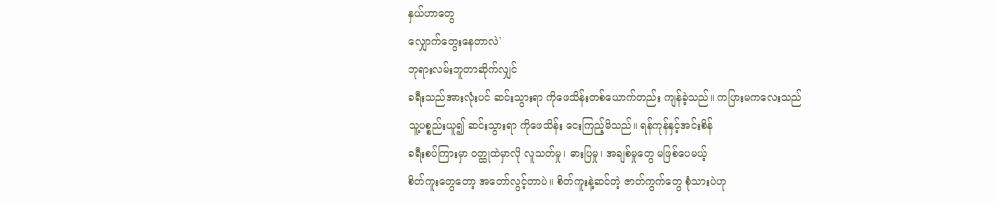နှယ်ဟာတွေ
လျှောက်တွေးနေတာလဲ'
ဘုရားလမ်းဘူတာဆိုက်လျှင်
ခရီးသည်အားလုံးပင် ဆင်းသွားရာ ကိုဖေသိန်းတစ်ယောက်တည်း ကျန်ခဲ့သည်။ ကပြားမကလေးသည်
သူ့ပစ္စည်းယူ၍ ဆင်းသွားရာ ကိုဖေသိန်း ငေးကြည့်မိသည်။ ရန်ကုန်နှင့်အင်းစိန်
ခရီးစပ်ကြားမှာ ဝတ္ထုထဲမှာလို လူသတ်မှု၊ ဓားပြမှု၊ အချစ်မှုတွေ မဖြစ်ပေမယ့်
စိတ်ကူးတွေတော့ အတော်လွင့်တာပဲ။ စိတ်ကူးနဲ့ဆင်တဲ့ ဇာတ်ကွက်တွေ စုံသားပဲဟု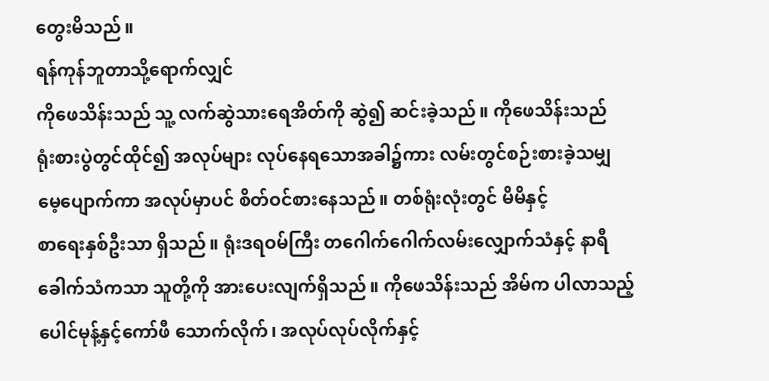တွေးမိသည်။
ရန်ကုန်ဘူတာသို့ရောက်လျှင်
ကိုဖေသိန်းသည် သူ့ လက်ဆွဲသားရေအိတ်ကို ဆွဲ၍ ဆင်းခဲ့သည်။ ကိုဖေသိန်းသည်
ရုံးစားပွဲတွင်ထိုင်၍ အလုပ်များ လုပ်နေရသောအခါ၌ကား လမ်းတွင်စဉ်းစားခဲ့သမျှ
မေ့ပျောက်ကာ အလုပ်မှာပင် စိတ်ဝင်စားနေသည်။ တစ်ရုံးလုံးတွင် မိမိနှင့်
စာရေးနှစ်ဦးသာ ရှိသည်။ ရုံးဒရဝမ်ကြီး တဂေါက်ဂေါက်လမ်းလျှောက်သံနှင့် နာရီ
ခေါက်သံကသာ သူတို့ကို အားပေးလျက်ရှိသည်။ ကိုဖေသိန်းသည် အိမ်က ပါလာသည့်
ပေါင်မုန့်နှင့်ကော်ဖီ သောက်လိုက်၊ အလုပ်လုပ်လိုက်နှင့်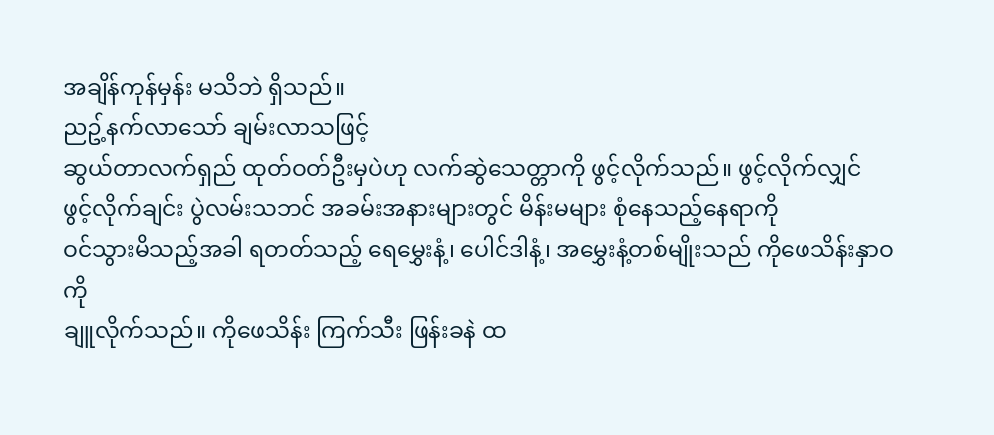အချိန်ကုန်မှန်း မသိဘဲ ရှိသည်။
ညဥ့်နက်လာသော် ချမ်းလာသဖြင့်
ဆွယ်တာလက်ရှည် ထုတ်ဝတ်ဦးမှပဲဟု လက်ဆွဲသေတ္တာကို ဖွင့်လိုက်သည်။ ဖွင့်လိုက်လျှင်
ဖွင့်လိုက်ချင်း ပွဲလမ်းသဘင် အခမ်းအနားများတွင် မိန်းမများ စုံနေသည့်နေရာကို
ဝင်သွားမိသည့်အခါ ရတတ်သည့် ရေမွှေးနံ့၊ ပေါင်ဒါနံ့၊ အမွှေးနံ့တစ်မျိုးသည် ကိုဖေသိန်းနှာဝကို
ချူလိုက်သည်။ ကိုဖေသိန်း ကြက်သီး ဖြန်းခနဲ ထ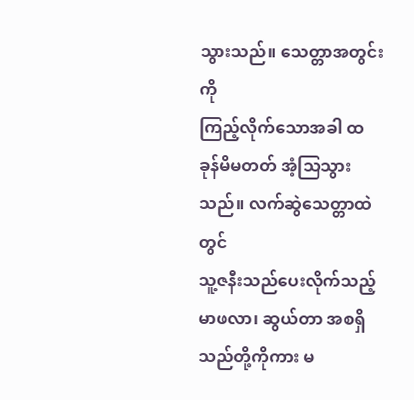သွားသည်။ သေတ္တာအတွင်းကို
ကြည့်လိုက်သောအခါ ထခုန်မိမတတ် အံ့သြသွားသည်။ လက်ဆွဲသေတ္တာထဲတွင်
သူ့ဇနီးသည်ပေးလိုက်သည့် မာဖလာ၊ ဆွယ်တာ အစရှိသည်တို့ကိုကား မ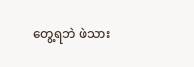တွေ့ရဘဲ ဖဲသား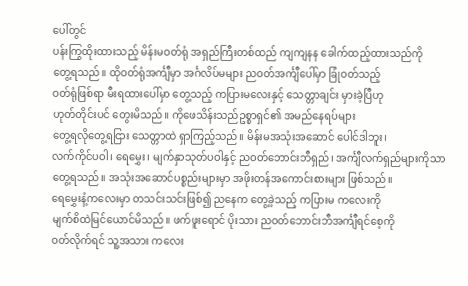ပေါ်တွင်
ပန်းကြွထိုးထားသည့် မိန်းမဝတ်ရုံ အရှည်ကြီးတစ်ထည် ကျကျနန ခေါက်ထည့်ထားသည်ကို
တွေ့ရသည်။ ထိုဝတ်ရုံအင်္ကျီမှာ အင်္ဂလိပ်မများ ညဝတ်အင်္ကျီပေါ်မှာ ခြုံဝတ်သည့်
ဝတ်ရုံဖြစ်ရာ မီးရထားပေါ်မှာ တွေ့သည့် ကပြားမလေးနှင့် သေတ္တာချင်း မှားခဲ့ပြီဟု
ဟုတ်တိုင်းပင် တွေးမိသည်။ ကိုဖေသိန်းသည်ဥစ္စာရှင်၏ အမည်နေရပ်များ
တွေ့ရလိုတွေ့ရငြား သေတ္တာထဲ ရှာကြည့်သည်။ မိန်းမအသုံးအဆောင် ပေါင်ဒါဘူး၊
လက်ကိုင်ပဝါ၊ ရေမွှေး၊ မျက်နှာသုတ်ပဝါနှင့် ညဝတ်ဘောင်းဘီရှည်၊ အင်္ကျီလက်ရှည်များကိုသာ
တွေ့ရသည်။ အသုံးအဆောင်ပစ္စည်းများမှာ အဖိုးတန်အကောင်းစားများ ဖြစ်သည်။
ရေမွှေးနံ့ကလေးမှာ တသင်းသင်းဖြစ်၍ ညနေက တွေ့ခဲ့သည့် ကပြားမ ကလေးကို
မျက်စိထဲမြင်ယောင်မိသည်။ ဖက်ဖူးရောင် ပိုးသား ညဝတ်ဘောင်းဘီအင်္ကျီရင်စေ့ကို
ဝတ်လိုက်ရင် သူ့အသား ကလေး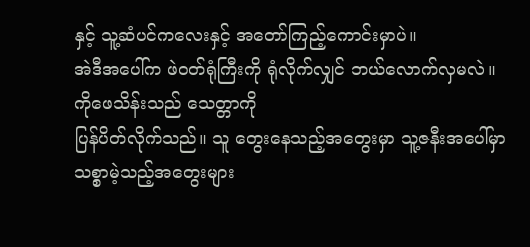နှင့် သူ့ဆံပင်ကလေးနှင့် အတော်ကြည့်ကောင်းမှာပဲ။
အဲဒီအပေါ်က ဖဲဝတ်ရုံကြီးကို ရုံလိုက်လျှင် ဘယ်လောက်လှမလဲ။
ကိုဖေသိန်းသည် သေတ္တာကို
ပြန်ပိတ်လိုက်သည်။ သူ တွေးနေသည့်အတွေးမှာ သူ့ဇနီးအပေါ်မှာ သစ္စာမဲ့သည့်အတွေးများ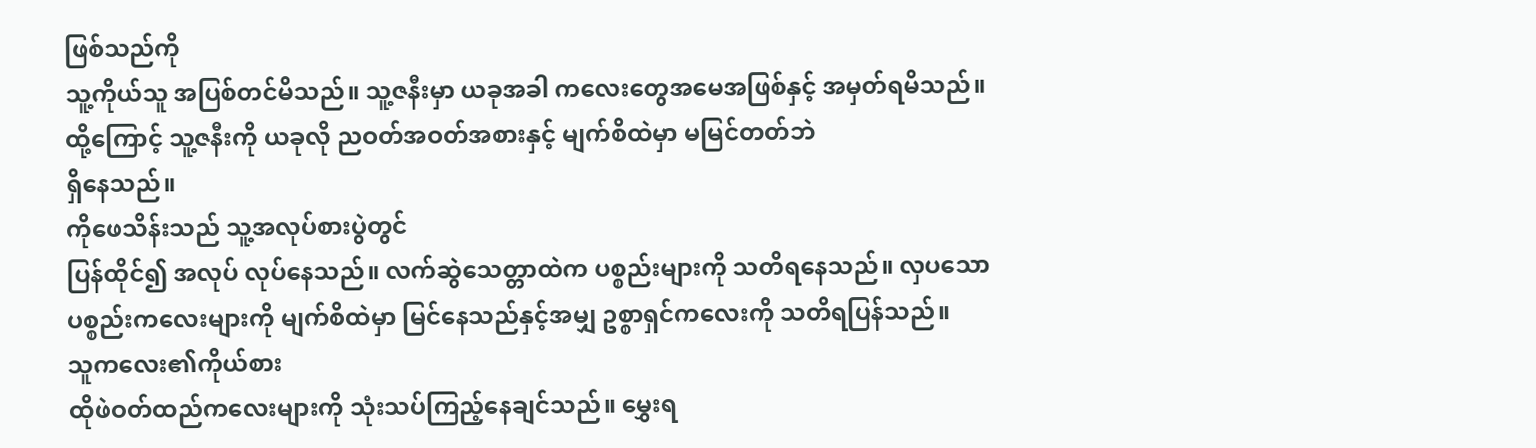ဖြစ်သည်ကို
သူ့ကိုယ်သူ အပြစ်တင်မိသည်။ သူ့ဇနီးမှာ ယခုအခါ ကလေးတွေအမေအဖြစ်နှင့် အမှတ်ရမိသည်။
ထို့ကြောင့် သူ့ဇနီးကို ယခုလို ညဝတ်အဝတ်အစားနှင့် မျက်စိထဲမှာ မမြင်တတ်ဘဲ
ရှိနေသည်။
ကိုဖေသိန်းသည် သူ့အလုပ်စားပွဲတွင်
ပြန်ထိုင်၍ အလုပ် လုပ်နေသည်။ လက်ဆွဲသေတ္တာထဲက ပစ္စည်းများကို သတိရနေသည်။ လှပသော
ပစ္စည်းကလေးများကို မျက်စိထဲမှာ မြင်နေသည်နှင့်အမျှ ဥစ္စာရှင်ကလေးကို သတိရပြန်သည်။
သူကလေး၏ကိုယ်စား
ထိုဖဲဝတ်ထည်ကလေးများကို သုံးသပ်ကြည့်နေချင်သည်။ မွှေးရ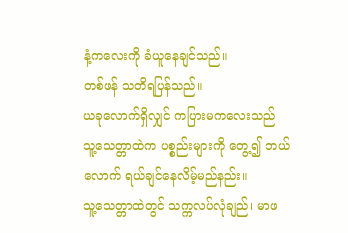နံ့ကလေးကို ခံယူနေချင်သည်။
တစ်ဖန် သတိရပြန်သည်။
ယခုလောက်ရှိလျှင် ကပြားမကလေးသည်
သူ့သေတ္တာထဲက ပစ္စည်းများကို တွေ့၍ ဘယ်လောက် ရယ်ချင်နေလိမ့်မည်နည်း။
သူ့သေတ္တာထဲတွင် သက္ကလပ်လုံချည်၊ မာဖ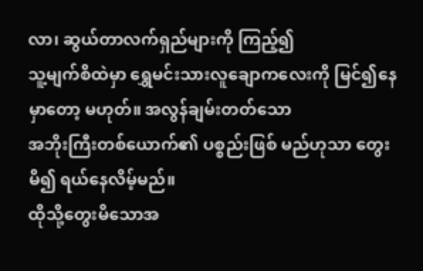လာ၊ ဆွယ်တာလက်ရှည်များကို ကြည့်၍
သူ့မျက်စိထဲမှာ ရွှေမင်းသားလူချောကလေးကို မြင်၍နေမှာတော့ မဟုတ်။ အလွန်ချမ်းတတ်သော
အဘိုးကြီးတစ်ယောက်၏ ပစ္စည်းဖြစ် မည်ဟုသာ တွေးမိ၍ ရယ်နေလိမ့်မည်။
ထိုသို့တွေးမိသောအ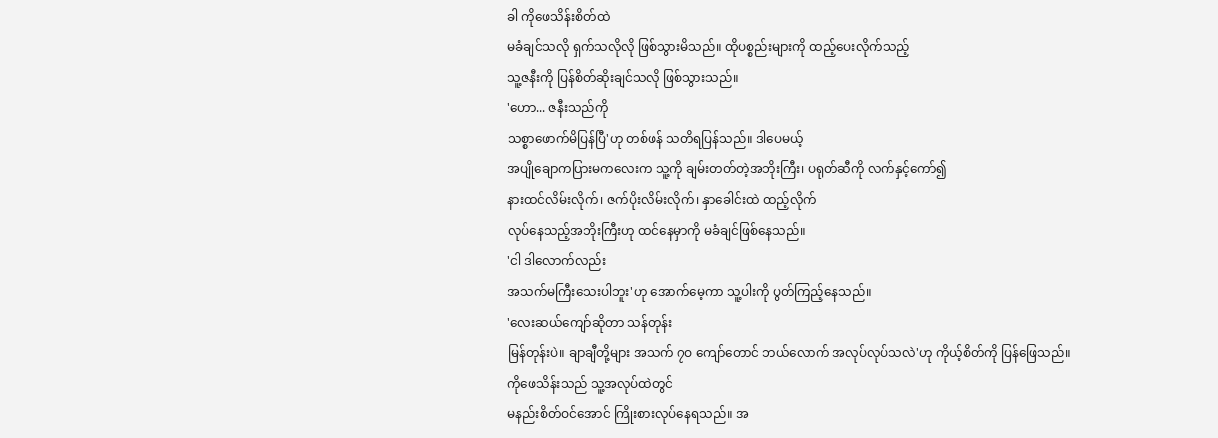ခါ ကိုဖေသိန်းစိတ်ထဲ
မခံချင်သလို ရှက်သလိုလို ဖြစ်သွားမိသည်။ ထိုပစ္စည်းများကို ထည့်ပေးလိုက်သည့်
သူ့ဇနီးကို ပြန်စိတ်ဆိုးချင်သလို ဖြစ်သွားသည်။
'ဟော... ဇနီးသည်ကို
သစ္စာဖောက်မိပြန်ပြီ'ဟု တစ်ဖန် သတိရပြန်သည်။ ဒါပေမယ့်
အပျိုချောကပြားမကလေးက သူ့ကို ချမ်းတတ်တဲ့အဘိုးကြီး၊ ပရုတ်ဆီကို လက်နှင့်ကော်၍
နားထင်လိမ်းလိုက်၊ ဇက်ပိုးလိမ်းလိုက်၊ နှာခေါင်းထဲ ထည့်လိုက်
လုပ်နေသည့်အဘိုးကြီးဟု ထင်နေမှာကို မခံချင်ဖြစ်နေသည်။
'ငါ ဒါလောက်လည်း
အသက်မကြီးသေးပါဘူး'ဟု အောက်မေ့ကာ သူ့ပါးကို ပွတ်ကြည့်နေသည်။
'လေးဆယ်ကျော်ဆိုတာ သန်တုန်း
မြန်တုန်းပဲ။ ချာချီတို့များ အသက် ၇ဝ ကျော်တောင် ဘယ်လောက် အလုပ်လုပ်သလဲ'ဟု ကိုယ့်စိတ်ကို ပြန်ဖြေသည်။
ကိုဖေသိန်းသည် သူ့အလုပ်ထဲတွင်
မနည်းစိတ်ဝင်အောင် ကြိုးစားလုပ်နေရသည်။ အ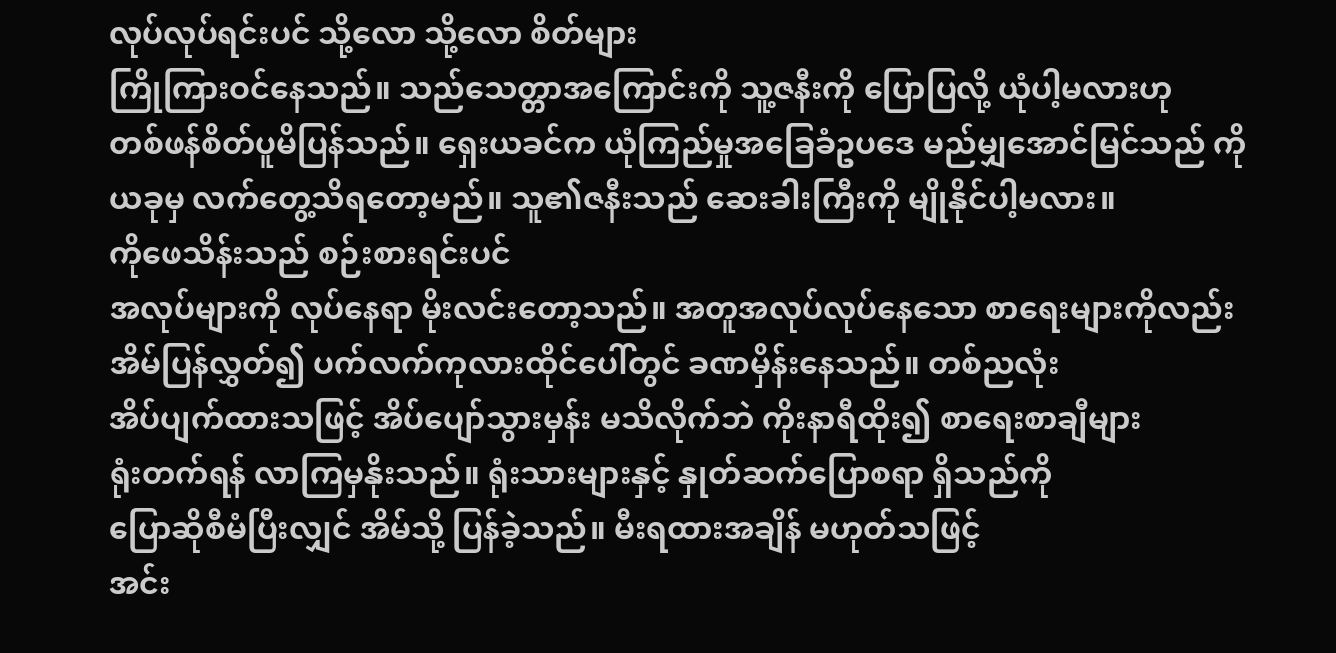လုပ်လုပ်ရင်းပင် သို့လော သို့လော စိတ်များ
ကြိုကြားဝင်နေသည်။ သည်သေတ္တာအကြောင်းကို သူ့ဇနီးကို ပြောပြလို့ ယုံပါ့မလားဟု
တစ်ဖန်စိတ်ပူမိပြန်သည်။ ရှေးယခင်က ယုံကြည်မှုအခြေခံဥပဒေ မည်မျှအောင်မြင်သည် ကို
ယခုမှ လက်တွေ့သိရတော့မည်။ သူ၏ဇနီးသည် ဆေးခါးကြီးကို မျိုနိုင်ပါ့မလား။
ကိုဖေသိန်းသည် စဉ်းစားရင်းပင်
အလုပ်များကို လုပ်နေရာ မိုးလင်းတော့သည်။ အတူအလုပ်လုပ်နေသော စာရေးများကိုလည်း
အိမ်ပြန်လွှတ်၍ ပက်လက်ကုလားထိုင်ပေါ်တွင် ခဏမှိန်းနေသည်။ တစ်ညလုံး
အိပ်ပျက်ထားသဖြင့် အိပ်ပျော်သွားမှန်း မသိလိုက်ဘဲ ကိုးနာရီထိုး၍ စာရေးစာချီများ
ရုံးတက်ရန် လာကြမှနိုးသည်။ ရုံးသားများနှင့် နှုတ်ဆက်ပြောစရာ ရှိသည်ကို
ပြောဆိုစီမံပြီးလျှင် အိမ်သို့ ပြန်ခဲ့သည်။ မီးရထားအချိန် မဟုတ်သဖြင့်
အင်း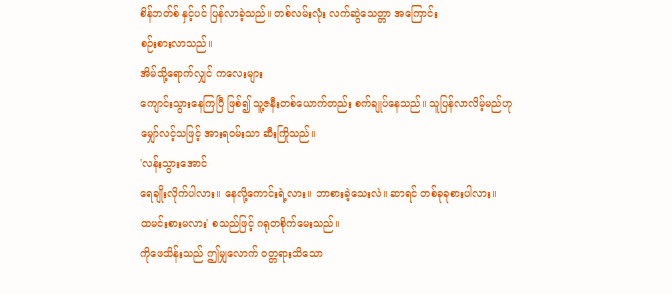စိန်ဘတ်စ် နှင့်ပင် ပြန်လာခဲ့သည်။ တစ်လမ်းလုံး လက်ဆွဲသေတ္တာ အကြောင်း
စဉ်းစားလာသည်။
အိမ်သို့ရောက်လျှင် ကလေးများ
ကျောင်းသွားနေကြပြီ ဖြစ်၍ သူ့ဇနီးတစ်ယောက်တည်း စက်ချုပ်နေသည်။ သူပြန်လာလိမ့်မည်ဟု
မျှော်လင့်သဖြင့် အားရဝမ်းသာ ဆီးကြိုသည်။
'လန်းသွားအောင်
ရေချိုးလိုက်ပါလား။ နေလို့ကောင်းရဲ့လား။ ဘာစားခဲ့သေးလဲ။ ဆာရင် တစ်ခုခုစားပါလား။
ထမင်းစားမလား' စသည်ဖြင့် ဂရုတစိုက်မေးသည်။
ကိုဖေသိန်းသည် ဤမျှလောက် ဝတ္တရားသိသော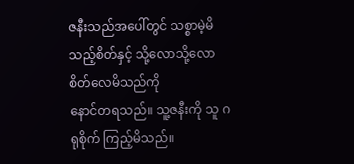ဇနီးသည်အပေါ်တွင် သစ္စာမဲ့မိသည့်စိတ်နှင့် သို့လောသို့လော စိတ်လေမိသည်ကို
နောင်တရသည်။ သူ့ဇနီးကို သူ ဂရုစိုက် ကြည့်မိသည်။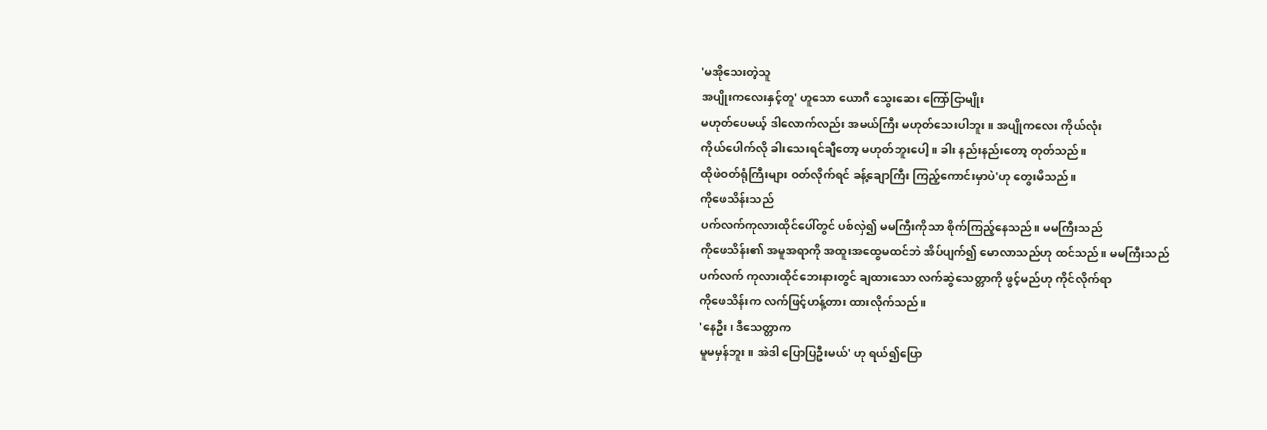'မအိုသေးတဲ့သူ
အပျိုးကလေးနှင့်တူ' ဟူသော ယောဂီ သွေးဆေး ကြော်ငြာမျိုး
မဟုတ်ပေမယ့် ဒါလောက်လည်း အမယ်ကြီး မဟုတ်သေးပါဘူး။ အပျိုကလေး ကိုယ်လုံး
ကိုယ်ပေါက်လို ခါးသေးရင်ချီတော့ မဟုတ်ဘူးပေါ့။ ခါး နည်းနည်းတော့ တုတ်သည်။
ထိုဖဲဝတ်ရုံကြီးများ ဝတ်လိုက်ရင် ခန့်ချောကြီး ကြည့်ကောင်းမှာပဲ'ဟု တွေးမိသည်။
ကိုဖေသိန်းသည်
ပက်လက်ကုလားထိုင်ပေါ်တွင် ပစ်လှဲ၍ မမကြီးကိုသာ စိုက်ကြည့်နေသည်။ မမကြီးသည်
ကိုဖေသိန်း၏ အမူအရာကို အထူးအထွေမထင်ဘဲ အိပ်ပျက်၍ မောလာသည်ဟု ထင်သည်။ မမကြီးသည်
ပက်လက် ကုလားထိုင်ဘေးနားတွင် ချထားသော လက်ဆွဲသေတ္တာကို ဖွင့်မည်ဟု ကိုင်လိုက်ရာ
ကိုဖေသိန်းက လက်ဖြင့်ဟန့်တား ထားလိုက်သည်။
'နေဦး၊ ဒီသေတ္တာက
မူမမှန်ဘူး။ အဲဒါ ပြောပြဦးမယ်' ဟု ရယ်၍ပြော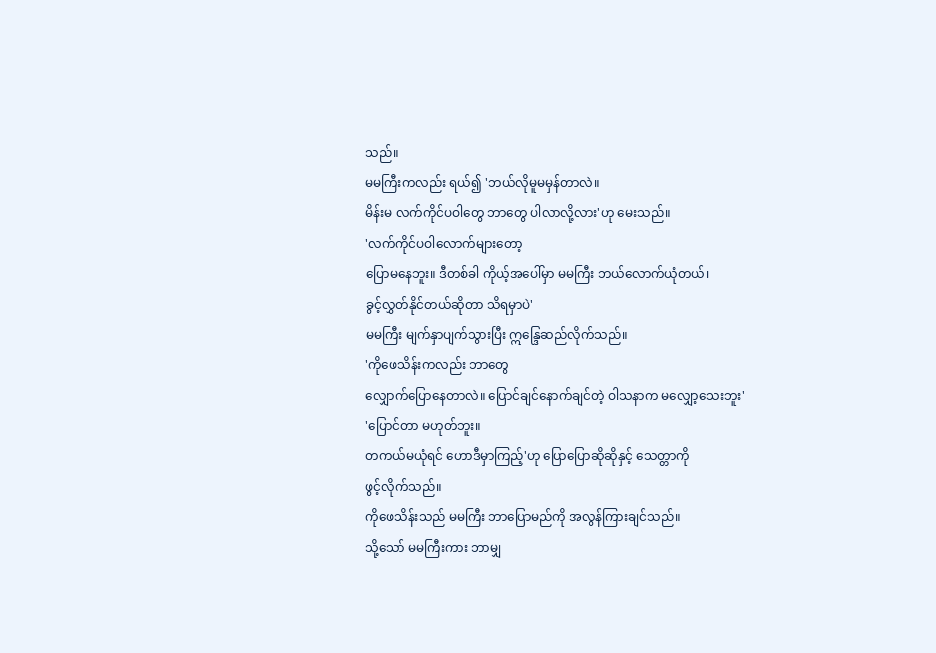သည်။
မမကြီးကလည်း ရယ်၍ 'ဘယ်လိုမူမမှန်တာလဲ။
မိန်းမ လက်ကိုင်ပဝါတွေ ဘာတွေ ပါလာလို့လား'ဟု မေးသည်။
'လက်ကိုင်ပဝါလောက်များတော့
ပြောမနေဘူး။ ဒီတစ်ခါ ကိုယ့်အပေါ်မှာ မမကြီး ဘယ်လောက်ယုံတယ်၊
ခွင့်လွှတ်နိုင်တယ်ဆိုတာ သိရမှာပဲ'
မမကြီး မျက်နှာပျက်သွားပြီး ဣန္ဒြေဆည်လိုက်သည်။
'ကိုဖေသိန်းကလည်း ဘာတွေ
လျှောက်ပြောနေတာလဲ။ ပြောင်ချင်နောက်ချင်တဲ့ ဝါသနာက မလျှော့သေးဘူး'
'ပြောင်တာ မဟုတ်ဘူး။
တကယ်မယုံရင် ဟောဒီမှာကြည့်'ဟု ပြောပြောဆိုဆိုနှင့် သေတ္တာကို
ဖွင့်လိုက်သည်။
ကိုဖေသိန်းသည် မမကြီး ဘာပြောမည်ကို အလွန်ကြားချင်သည်။
သို့သော် မမကြီးကား ဘာမျှ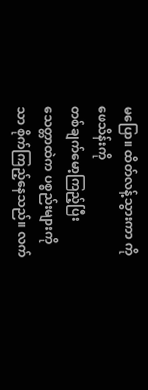မပြော။ ထိတ်လန့်သွားကာ ကိုဖေသိန်းကို
တစ်ချက်မော့ကြည့်ပြီး သေတ္တာထဲက ပစ္စည်းများကိုသာ စိုက်ကြည့်နေသည်။ လက်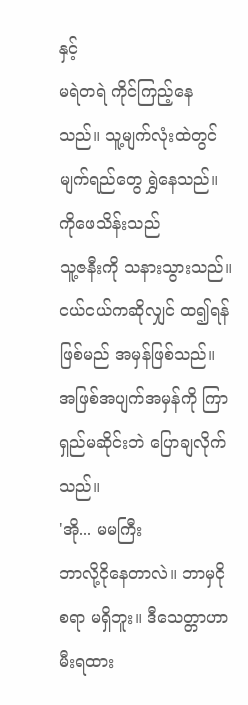နှင့်
မရဲတရဲ ကိုင်ကြည့်နေသည်။ သူ့မျက်လုံးထဲတွင် မျက်ရည်တွေ ရွှဲနေသည်။ ကိုဖေသိန်းသည်
သူ့ဇနီးကို သနားသွားသည်။ ငယ်ငယ်ကဆိုလျှင် ထ၍ရန်ဖြစ်မည် အမှန်ဖြစ်သည်။
အဖြစ်အပျက်အမှန်ကို ကြာရှည်မဆိုင်းဘဲ ပြောချလိုက်သည်။
'အို... မမကြီး
ဘာလို့ငိုနေတာလဲ။ ဘာမှငိုစရာ မရှိဘူး။ ဒီသေတ္တာဟာ မီးရထား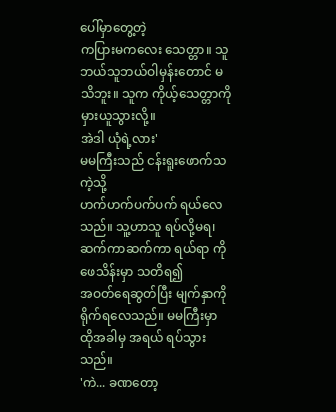ပေါ်မှာတွေ့တဲ့
ကပြားမကလေး သေတ္တာ။ သူ ဘယ်သူဘယ်ဝါမှန်းတောင် မသိဘူး။ သူက ကိုယ့်သေတ္တာကို မှားယူသွားလို့။
အဲဒါ ယုံရဲ့လား'
မမကြီးသည် ငန်းရူးဖောက်သကဲ့သို့
ဟက်ဟက်ပက်ပက် ရယ်လေသည်။ သူ့ဟာသူ ရပ်လို့မရ၊ ဆက်ကာဆက်ကာ ရယ်ရာ ကိုဖေသိန်းမှာ သတိရ၍
အဝတ်ရေဆွတ်ပြီး မျက်နှာကို ရိုက်ရလေသည်။ မမကြီးမှာ ထိုအခါမှ အရယ် ရပ်သွားသည်။
'ကဲ... ခဏတော့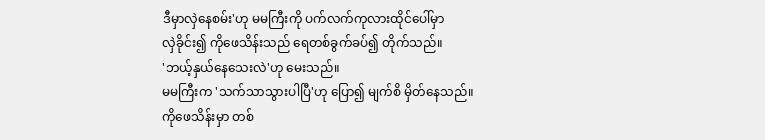ဒီမှာလှဲနေစမ်း'ဟု မမကြီးကို ပက်လက်ကုလားထိုင်ပေါ်မှာ
လှဲခိုင်း၍ ကိုဖေသိန်းသည် ရေတစ်ခွက်ခပ်၍ တိုက်သည်။
'ဘယ့်နှယ်နေသေးလဲ'ဟု မေးသည်။
မမကြီးက 'သက်သာသွားပါပြီ'ဟု ပြော၍ မျက်စိ မှိတ်နေသည်။
ကိုဖေသိန်းမှာ တစ်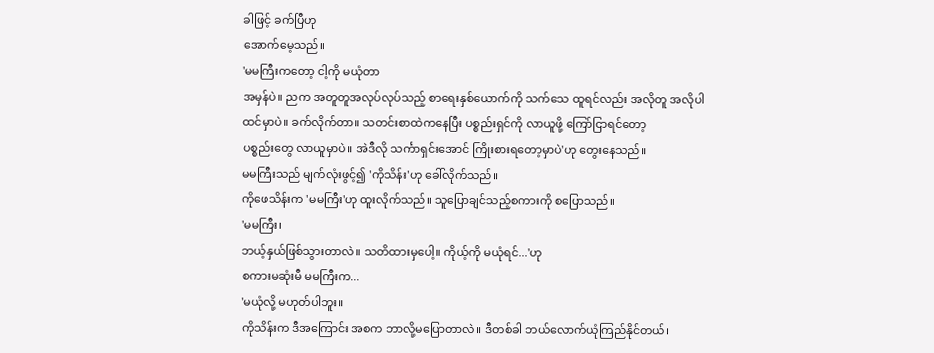ခါဖြင့် ခက်ပြီဟု
အောက်မေ့သည်။
'မမကြီးကတော့ ငါ့ကို မယုံတာ
အမှန်ပဲ။ ညက အတူတူအလုပ်လုပ်သည့် စာရေးနှစ်ယောက်ကို သက်သေ ထူရင်လည်း အလိုတူ အလိုပါ
ထင်မှာပဲ။ ခက်လိုက်တာ။ သတင်းစာထဲကနေပြီး ပစ္စည်းရှင်ကို လာယူဖို့ ကြော်ငြာရင်တော့
ပစ္စည်းတွေ လာယူမှာပဲ။ အဲဒီလို သင်္ကာရှင်းအောင် ကြိုးစားရတော့မှာပဲ'ဟု တွေးနေသည်။
မမကြီးသည် မျက်လုံးဖွင့်၍ 'ကိုသိန်း'ဟု ခေါ်လိုက်သည်။
ကိုဖေသိန်းက 'မမကြီး'ဟု ထူးလိုက်သည်။ သူပြောချင်သည့်စကားကို စပြောသည်။
'မမကြီး၊
ဘယ့်နှယ်ဖြစ်သွားတာလဲ။ သတိထားမှပေါ့။ ကိုယ့်ကို မယုံရင်...'ဟု
စကားမဆုံးမီ မမကြီးက...
'မယုံလို့ မဟုတ်ပါဘူး။
ကိုသိန်းက ဒီအကြောင်း အစက ဘာလို့မပြောတာလဲ။ ဒီတစ်ခါ ဘယ်လောက်ယုံကြည်နိုင်တယ်၊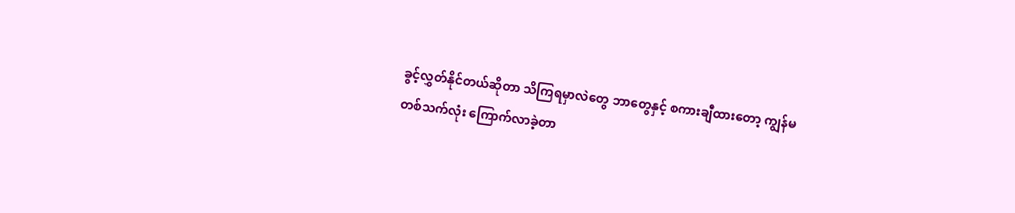ခွင့်လွှတ်နိုင်တယ်ဆိုတာ သိကြရမှာလဲတွေ ဘာတွေနှင့် စကားချီထားတော့ ကျွန်မ
တစ်သက်လုံး ကြောက်လာခဲ့တာ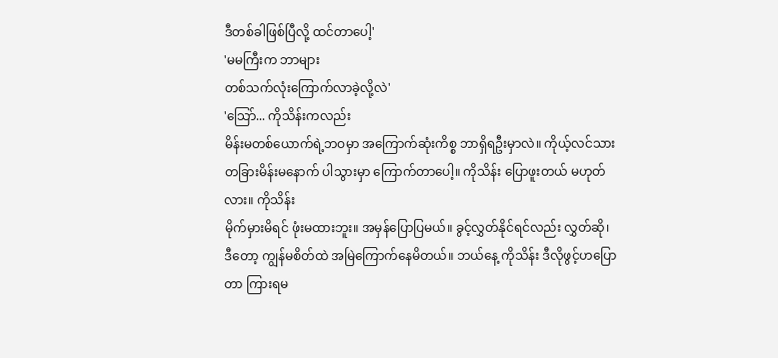ဒီတစ်ခါဖြစ်ပြီလို့ ထင်တာပေါ့'
'မမကြီးက ဘာများ
တစ်သက်လုံးကြောက်လာခဲ့လို့လဲ'
'သြော်... ကိုသိန်းကလည်း
မိန်းမတစ်ယောက်ရဲ့ဘဝမှာ အကြောက်ဆုံးကိစ္စ ဘာရှိရဦးမှာလဲ။ ကိုယ့်လင်သား
တခြားမိန်းမနောက် ပါသွားမှာ ကြောက်တာပေါ့။ ကိုသိန်း ပြောဖူးတယ် မဟုတ်လား။ ကိုသိန်း
မိုက်မှားမိရင် ဖုံးမထားဘူး။ အမှန်ပြောပြမယ်။ ခွင့်လွှတ်နိုင်ရင်လည်း လွှတ်ဆို၊
ဒီတော့ ကျွန်မစိတ်ထဲ အမြဲကြောက်နေမိတယ်။ ဘယ်နေ့ ကိုသိန်း ဒီလိုဖွင့်ဟပြောတာ ကြားရမ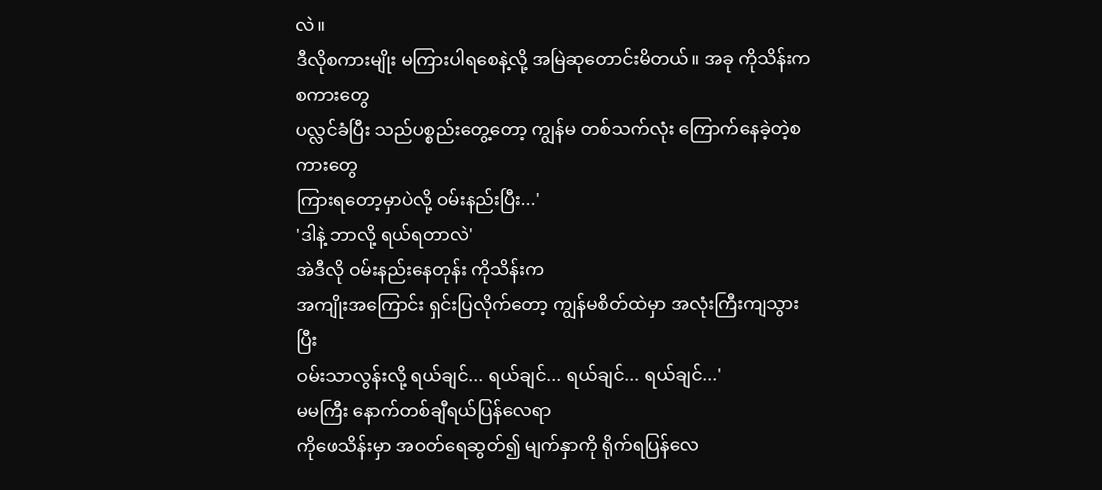လဲ။
ဒီလိုစကားမျိုး မကြားပါရစေနဲ့လို့ အမြဲဆုတောင်းမိတယ်။ အခု ကိုသိန်းက စကားတွေ
ပလ္လင်ခံပြီး သည်ပစ္စည်းတွေ့တော့ ကျွန်မ တစ်သက်လုံး ကြောက်နေခဲ့တဲ့စကားတွေ
ကြားရတော့မှာပဲလို့ ဝမ်းနည်းပြီး...'
'ဒါနဲ့ ဘာလို့ ရယ်ရတာလဲ'
အဲဒီလို ဝမ်းနည်းနေတုန်း ကိုသိန်းက
အကျိုးအကြောင်း ရှင်းပြလိုက်တော့ ကျွန်မစိတ်ထဲမှာ အလုံးကြီးကျသွားပြီး
ဝမ်းသာလွန်းလို့ ရယ်ချင်... ရယ်ချင်... ရယ်ချင်... ရယ်ချင်...'
မမကြီး နောက်တစ်ချီရယ်ပြန်လေရာ
ကိုဖေသိန်းမှာ အဝတ်ရေဆွတ်၍ မျက်နှာကို ရိုက်ရပြန်လေ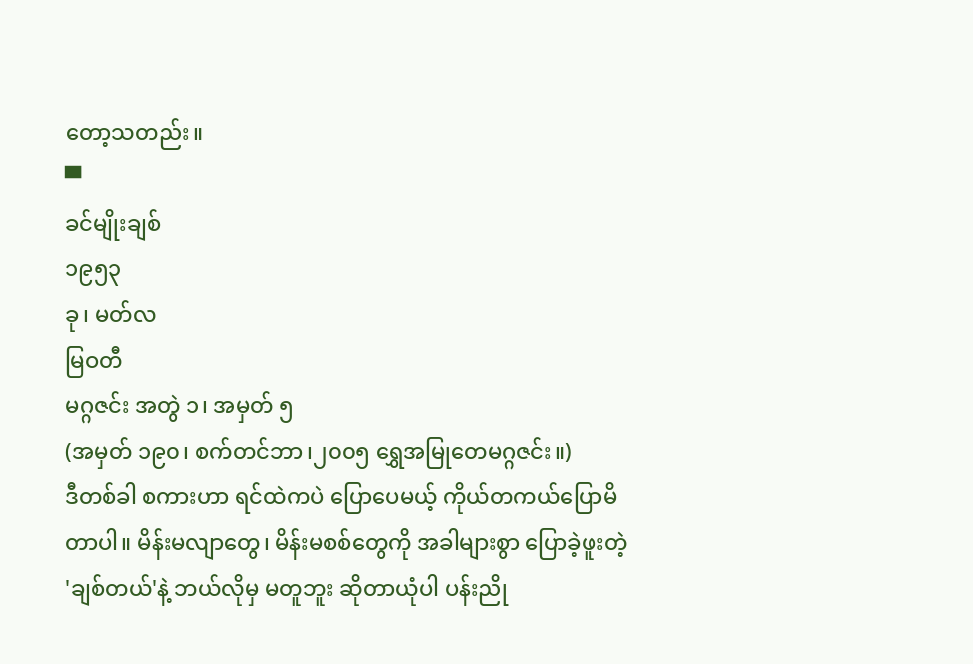တော့သတည်း။
▀
ခင်မျိုးချစ်
၁၉၅၃
ခု၊ မတ်လ
မြဝတီ
မဂ္ဂဇင်း အတွဲ ၁၊ အမှတ် ၅
(အမှတ် ၁၉၀၊ စက်တင်ဘာ၊၂၀၀၅ ရွှေအမြုတေမဂ္ဂဇင်း။)
ဒီတစ်ခါ စကားဟာ ရင်ထဲကပဲ ပြောပေမယ့် ကိုယ်တကယ်ပြောမိတာပါ။ မိန်းမလျာတွေ၊ မိန်းမစစ်တွေကို အခါများစွာ ပြောခဲ့ဖူးတဲ့ 'ချစ်တယ်'နဲ့ ဘယ်လိုမှ မတူဘူး ဆိုတာယုံပါ ပန်းညို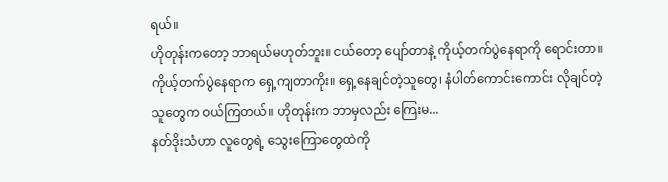ရယ်။
ဟိုတုန်းကတော့ ဘာရယ်မဟုတ်ဘူး။ ငယ်တော့ ပျော်တာနဲ့ ကိုယ့်တက်ပွဲနေရာကို ရောင်းတာ။ ကိုယ့်တက်ပွဲနေရာက ရှေ့ကျတာကိုး။ ရှေ့နေချင်တဲ့သူတွေ၊ နံပါတ်ကောင်းကောင်း လိုချင်တဲ့သူတွေက ဝယ်ကြတယ်။ ဟိုတုန်းက ဘာမှလည်း ကြေးမ...
နတ်ဒိုးသံဟာ လူတွေရဲ့ သွေးကြောတွေထဲကို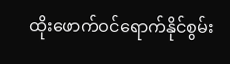ထိုးဖောက်ဝင်ရောက်နိုင်စွမ်း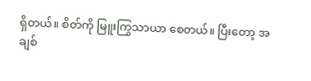ရှိတယ်။ စိတ်ကို မြူးကြွသာယာ စေတယ်။ ပြီးတော့ အချစ်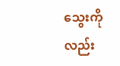သွေးကိုလည်း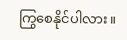ကြွစေနိုင်ပါလား။